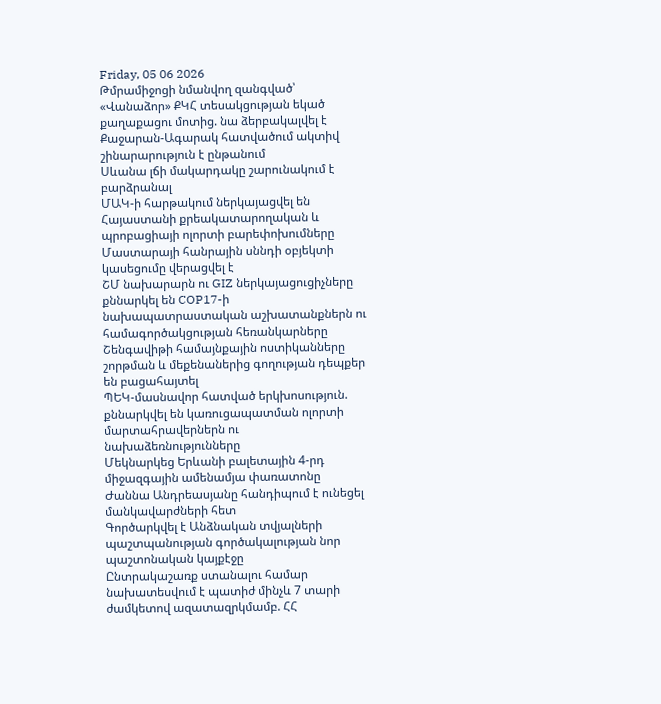Friday, 05 06 2026
Թմրամիջոցի նմանվող զանգված՝ «Վանաձոր» ՔԿՀ տեսակցության եկած քաղաքացու մոտից. նա ձերբակալվել է
Քաջարան-Ագարակ հատվածում ակտիվ շինարարություն է ընթանում
Սևանա լճի մակարդակը շարունակում է բարձրանալ
ՄԱԿ-ի հարթակում ներկայացվել են Հայաստանի քրեակատարողական և պրոբացիայի ոլորտի բարեփոխումները
Մաստարայի հանրային սննդի օբյեկտի կասեցումը վերացվել է
ՇՄ նախարարն ու GIZ ներկայացուցիչները քննարկել են COP17-ի նախապատրաստական աշխատանքներն ու համագործակցության հեռանկարները
Շենգավիթի համայնքային ոստիկանները շորթման և մեքենաներից գողության դեպքեր են բացահայտել
ՊԵԿ-մասնավոր հատված երկխոսություն. քննարկվել են կառուցապատման ոլորտի մարտահրավերներն ու նախաձեռնությունները
Մեկնարկեց Երևանի բալետային 4-րդ միջազգային ամենամյա փառատոնը
Ժաննա Անդրեասյանը հանդիպում է ունեցել մանկավարժների հետ
Գործարկվել է Անձնական տվյալների պաշտպանության գործակալության նոր պաշտոնական կայքէջը
Ընտրակաշառք ստանալու համար նախատեսվում է պատիժ մինչև 7 տարի ժամկետով ազատազրկմամբ. ՀՀ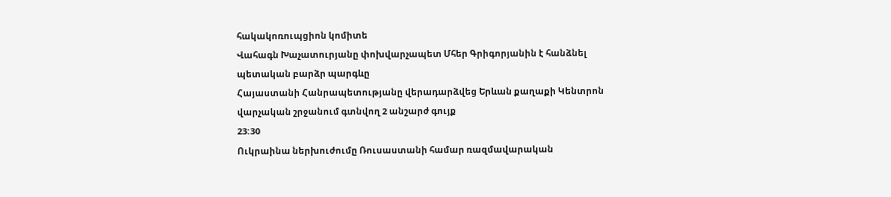հակակոռուպցիոն կոմիտե
Վահագն Խաչատուրյանը փոխվարչապետ Մհեր Գրիգորյանին է հանձնել պետական բարձր պարգևը
Հայաստանի Հանրապետությանը վերադարձվեց Երևան քաղաքի Կենտրոն վարչական շրջանում գտնվող 2 անշարժ գույք
23:30
Ուկրաինա ներխուժումը Ռուսաստանի համար ռազմավարական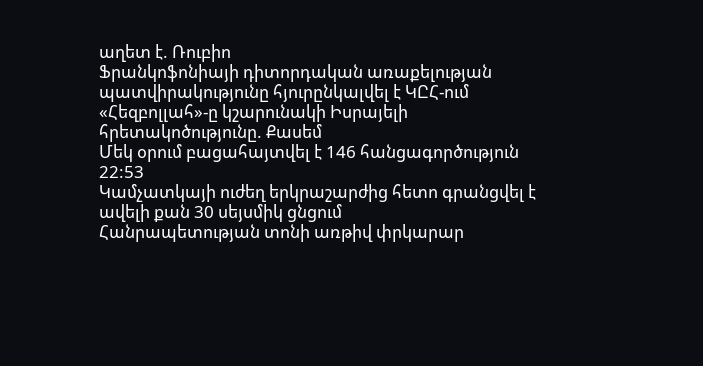աղետ է. Ռուբիո
Ֆրանկոֆոնիայի դիտորդական առաքելության պատվիրակությունը հյուրընկալվել է ԿԸՀ-ում
«Հեզբոլլահ»-ը կշարունակի Իսրայելի հրետակոծությունը. Քասեմ
Մեկ օրում բացահայտվել է 146 հանցագործություն
22:53
Կամչատկայի ուժեղ երկրաշարժից հետո գրանցվել է ավելի քան 30 սեյսմիկ ցնցում
Հանրապետության տոնի առթիվ փրկարար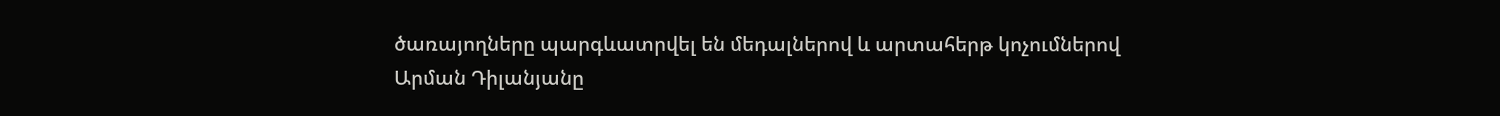ծառայողները պարգևատրվել են մեդալներով և արտահերթ կոչումներով
Արման Դիլանյանը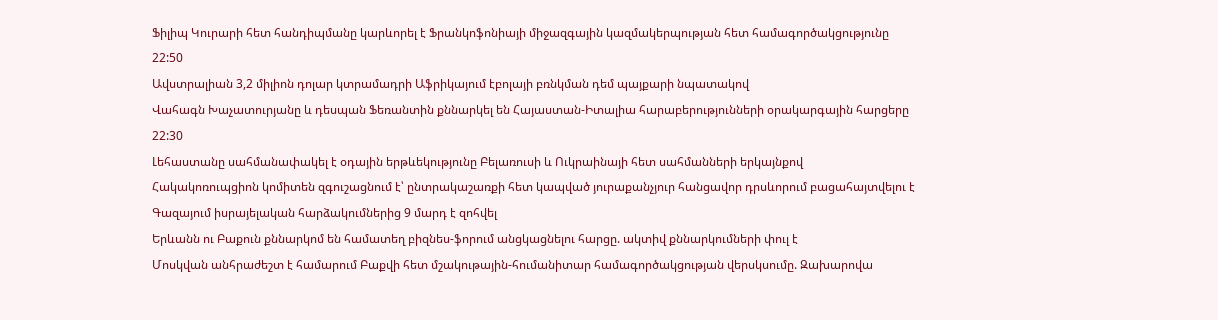Ֆիլիպ Կուրարի հետ հանդիպմանը կարևորել է Ֆրանկոֆոնիայի միջազգային կազմակերպության հետ համագործակցությունը
22:50
Ավստրալիան 3,2 միլիոն դոլար կտրամադրի Աֆրիկայում էբոլայի բռնկման դեմ պայքարի նպատակով
Վահագն Խաչատուրյանը և դեսպան Ֆեռանտին քննարկել են Հայաստան-Իտալիա հարաբերությունների օրակարգային հարցերը
22:30
Լեհաստանը սահմանափակել է օդային երթևեկությունը Բելառուսի և Ուկրաինայի հետ սահմանների երկայնքով
Հակակոռուպցիոն կոմիտեն զգուշացնում է՝ ընտրակաշառքի հետ կապված յուրաքանչյուր հանցավոր դրսևորում բացահայտվելու է
Գազայում իսրայելական հարձակումներից 9 մարդ է զոհվել
Երևանն ու Բաքուն քննարկոմ են համատեղ բիզնես-ֆորում անցկացնելու հարցը. ակտիվ քննարկումների փուլ է
Մոսկվան անհրաժեշտ է համարում Բաքվի հետ մշակութային-հումանիտար համագործակցության վերսկսումը. Զախարովա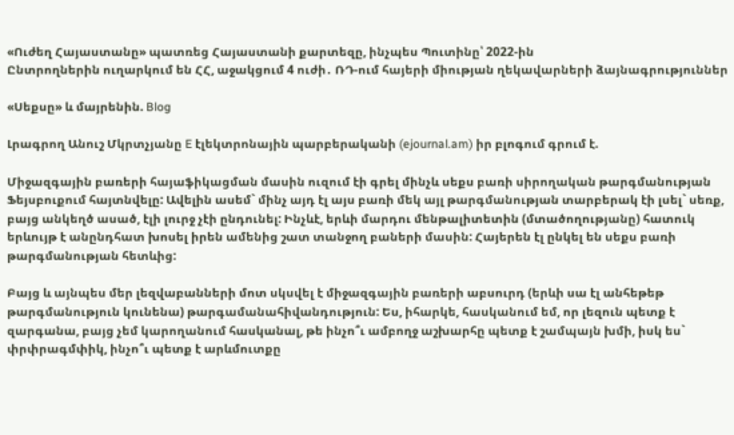«Ուժեղ Հայաստանը» պատռեց Հայաստանի քարտեզը, ինչպես Պուտինը՝ 2022-ին
Ընտրողներին ուղարկում են ՀՀ, աջակցում 4 ուժի․ ՌԴ-ում հայերի միության ղեկավարների ձայնագրություններ

«Սեքսը» և մայրենին. Blog

Լրագրող Անուշ Մկրտչյանը E էլեկտրոնային պարբերականի (ejournal.am) իր բլոգում գրում է.

Միջազգային բառերի հայաֆիկացման մասին ուզում էի գրել մինչև սեքս բառի սիրողական թարգմանության Ֆեյսբուքում հայտնվելը: Ավելին ասեմ` մինչ այդ էլ այս բառի մեկ այլ թարգմանության տարբերակ էի լսել` սեռք, բայց անկեղծ ասած, էլի լուրջ չէի ընդունել: Ինչևէ, երևի մարդու մենթալիտետին (մտածողությանը) հատուկ երևույթ է անընդհատ խոսել իրեն ամենից շատ տանջող բաների մասին: Հայերեն էլ ընկել են սեքս բառի թարգմանության հետևից:

Բայց և այնպես մեր լեզվաբանների մոտ սկսվել է միջազգային բառերի աբսուրդ (երևի սա էլ անհեթեթ թարգմանություն կունենա) թարգամանահիվանդություն: Ես, իհարկե, հասկանում եմ, որ լեզուն պետք է զարգանա, բայց չեմ կարողանում հասկանալ, թե ինչո՞ւ ամբողջ աշխարհը պետք է շամպայն խմի, իսկ ես` փրփրագմփիկ, ինչո՞ւ պետք է արևմուտքը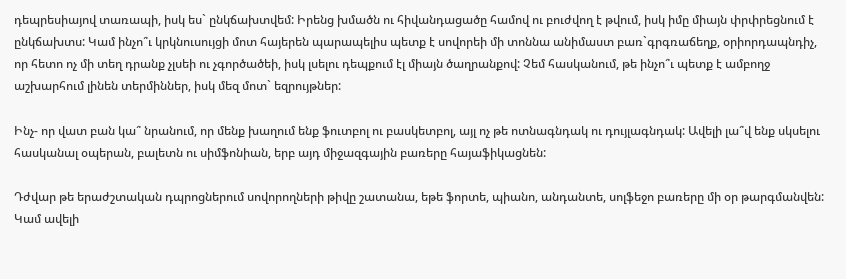դեպրեսիայով տառապի, իսկ ես` ընկճախտվեմ: Իրենց խմածն ու հիվանդացածը համով ու բուժվող է թվում, իսկ իմը միայն փրփրեցնում է ընկճախտս: Կամ ինչո՞ւ կրկնուսույցի մոտ հայերեն պարապելիս պետք է սովորեի մի տոննա անիմաստ բառ`գրգռաճեղք, օրիորդապնդիչ, որ հետո ոչ մի տեղ դրանք չլսեի ու չգործածեի, իսկ լսելու դեպքում էլ միայն ծաղրանքով: Չեմ հասկանում, թե ինչո՞ւ պետք է ամբողջ աշխարհում լինեն տերմիններ, իսկ մեզ մոտ` եզրույթներ:

Ինչ- որ վատ բան կա՞ նրանում, որ մենք խաղում ենք ֆուտբոլ ու բասկետբոլ, այլ ոչ թե ոտնագնդակ ու դույլագնդակ: Ավելի լա՞վ ենք սկսելու հասկանալ օպերան, բալետն ու սիմֆոնիան, երբ այդ միջազգային բառերը հայաֆիկացնեն:

Դժվար թե երաժշտական դպրոցներում սովորողների թիվը շատանա, եթե ֆորտե, պիանո, անդանտե, սոլֆեջո բառերը մի օր թարգմանվեն: Կամ ավելի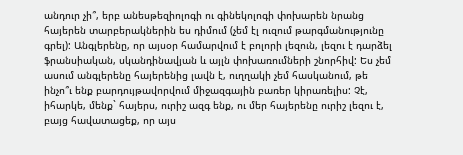անդուր չի՞, երբ անեսթեզիոլոգի ու գինեկոլոգի փոխարեն նրանց հայերեն տարբերակներին ես դիմում (չեմ էլ ուզում թարգմանությունը գրել): Անգլերենը, որ այսօր համարվում է բոլորի լեզուն, լեզու է դարձել ֆրանսիական, սկանդինավյան և այլն փոխառումների շնորհիվ: Ես չեմ ասում անգլերենը հայերենից լավն է, ուղղակի չեմ հասկանում, թե ինչո՞ւ ենք բարդույթավորվում միջազգային բառեր կիրառելիս: Չէ, իհարկե, մենք` հայերս, ուրիշ ազգ ենք, ու մեր հայերենը ուրիշ լեզու է, բայց հավատացեք, որ այս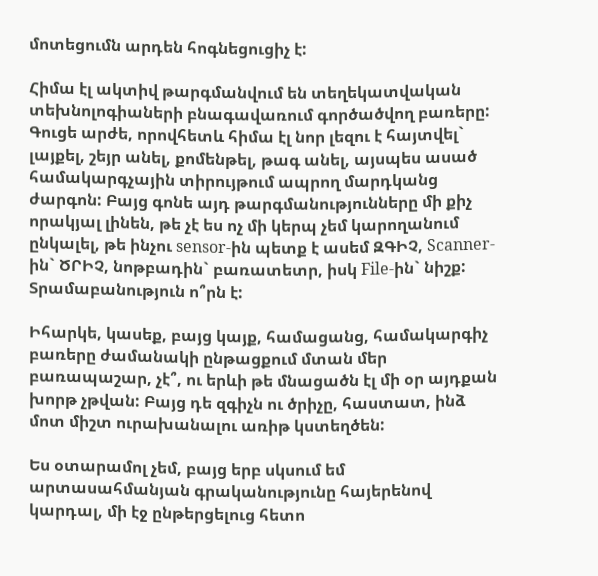մոտեցումն արդեն հոգնեցուցիչ է:

Հիմա էլ ակտիվ թարգմանվում են տեղեկատվական տեխնոլոգիաների բնագավառում գործածվող բառերը: Գուցե արժե, որովհետև հիմա էլ նոր լեզու է հայտվել` լայքել, շեյր անել, քոմենթել, թագ անել, այսպես ասած համակարգչային տիրույթում ապրող մարդկանց ժարգոն: Բայց գոնե այդ թարգմանությունները մի քիչ որակյալ լինեն, թե չէ ես ոչ մի կերպ չեմ կարողանում ընկալել, թե ինչու sensor-ին պետք է ասեմ ԶԳԻՉ, Scanner-ին` ԾՐԻՉ, նոթբադին` բառատետր, իսկ File-ին` նիշք: Տրամաբանություն ո՞րն է:

Իհարկե, կասեք, բայց կայք, համացանց, համակարգիչ բառերը ժամանակի ընթացքում մտան մեր բառապաշար, չէ՞, ու երևի թե մնացածն էլ մի օր այդքան խորթ չթվան: Բայց դե զգիչն ու ծրիչը, հաստատ, ինձ մոտ միշտ ուրախանալու առիթ կստեղծեն:

Ես օտարամոլ չեմ, բայց երբ սկսում եմ արտասահմանյան գրականությունը հայերենով կարդալ, մի էջ ընթերցելուց հետո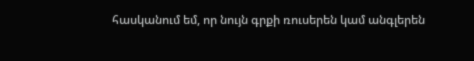հասկանում եմ, որ նույն գրքի ռուսերեն կամ անգլերեն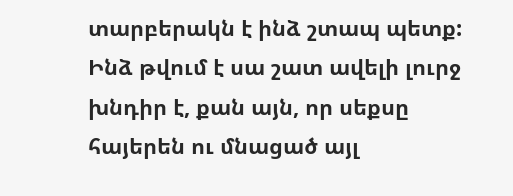տարբերակն է ինձ շտապ պետք: Ինձ թվում է սա շատ ավելի լուրջ խնդիր է, քան այն, որ սեքսը հայերեն ու մնացած այլ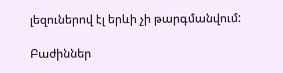լեզուներով էլ երևի չի թարգմանվում:

Բաժիններ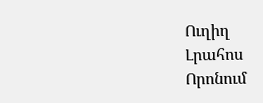Ուղիղ
Լրահոս
Որոնում